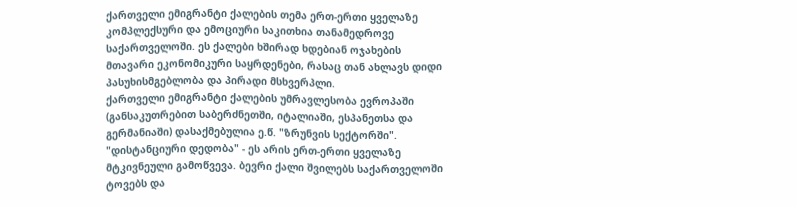ქართველი ემიგრანტი ქალების თემა ერთ-ერთი ყველაზე კომპლექსური და ემოციური საკითხია თანამედროვე საქართველოში. ეს ქალები ხშირად ხდებიან ოჯახების მთავარი ეკონომიკური საყრდენები, რასაც თან ახლავს დიდი პასუხისმგებლობა და პირადი მსხვერპლი.
ქართველი ემიგრანტი ქალების უმრავლესობა ევროპაში (განსაკუთრებით საბერძნეთში, იტალიაში, ესპანეთსა და გერმანიაში) დასაქმებულია ე.წ. "ზრუნვის სექტორში".
"დისტანციური დედობა" - ეს არის ერთ-ერთი ყველაზე მტკივნეული გამოწვევა. ბევრი ქალი შვილებს საქართველოში ტოვებს და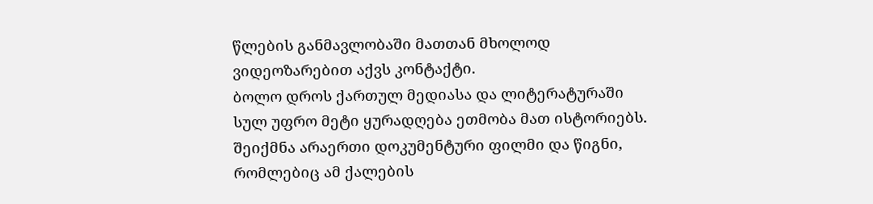წლების განმავლობაში მათთან მხოლოდ ვიდეოზარებით აქვს კონტაქტი.
ბოლო დროს ქართულ მედიასა და ლიტერატურაში სულ უფრო მეტი ყურადღება ეთმობა მათ ისტორიებს. შეიქმნა არაერთი დოკუმენტური ფილმი და წიგნი, რომლებიც ამ ქალების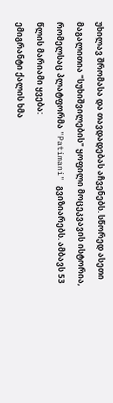უხილავ შრომასა და თავდადებას აჩვენებს. სწორედ ასეთი მაგალითია "სუხიშვილების" ყოფილი მოცეკვავის ისტორია, რომელსაც პლატფორმა "Patimani" გვიზიარებს. ამბავს 53 წლის მარიამი ყვება:
ემიგრანტი ქალის ხმა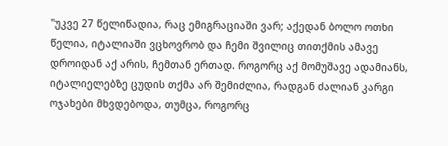"უკვე 27 წელიწადია, რაც ემიგრაციაში ვარ; აქედან ბოლო ოთხი წელია, იტალიაში ვცხოვრობ და ჩემი შვილიც თითქმის ამავე დროიდან აქ არის, ჩემთან ერთად. როგორც აქ მომუშავე ადამიანს, იტალიელებზე ცუდის თქმა არ შემიძლია, რადგან ძალიან კარგი ოჯახები მხვდებოდა, თუმცა, როგორც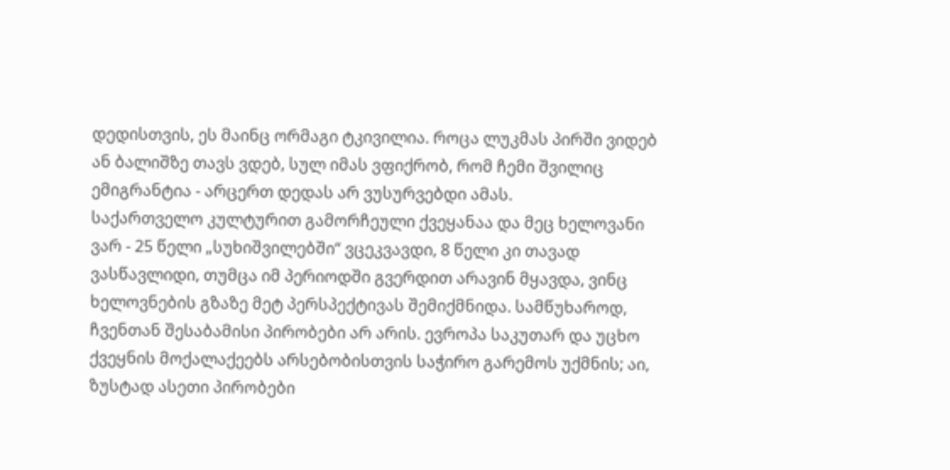დედისთვის, ეს მაინც ორმაგი ტკივილია. როცა ლუკმას პირში ვიდებ ან ბალიშზე თავს ვდებ, სულ იმას ვფიქრობ, რომ ჩემი შვილიც ემიგრანტია - არცერთ დედას არ ვუსურვებდი ამას.
საქართველო კულტურით გამორჩეული ქვეყანაა და მეც ხელოვანი ვარ - 25 წელი „სუხიშვილებში“ ვცეკვავდი, 8 წელი კი თავად ვასწავლიდი, თუმცა იმ პერიოდში გვერდით არავინ მყავდა, ვინც ხელოვნების გზაზე მეტ პერსპექტივას შემიქმნიდა. სამწუხაროდ, ჩვენთან შესაბამისი პირობები არ არის. ევროპა საკუთარ და უცხო ქვეყნის მოქალაქეებს არსებობისთვის საჭირო გარემოს უქმნის; აი, ზუსტად ასეთი პირობები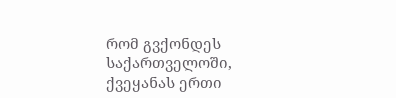რომ გვქონდეს საქართველოში, ქვეყანას ერთი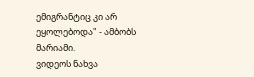ემიგრანტიც კი არ ეყოლებოდა" - ამბობს მარიამი.
ვიდეოს ნახვა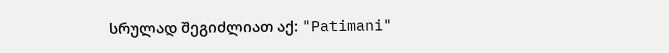სრულად შეგიძლიათ აქ: "Patimani"